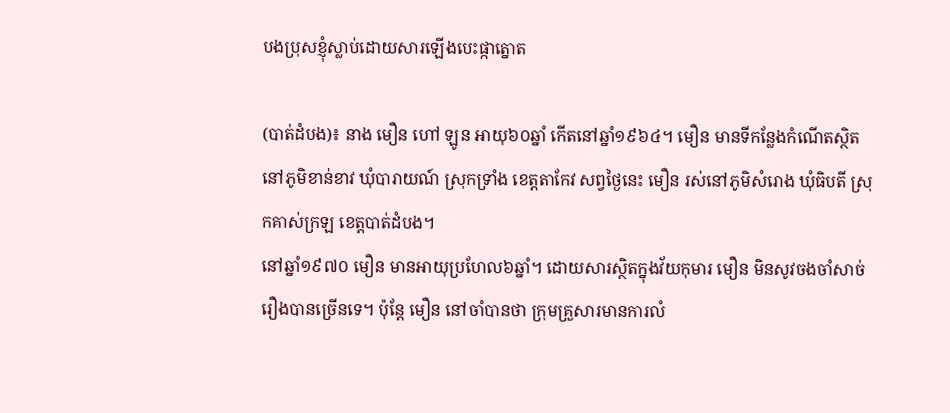បងប្រុសខ្ញុំស្លាប់ដោយសារឡើងបេះផ្កាត្នោត

(បាត់ដំបង)៖ នាង មឿន ហៅ ឡូន អាយុ៦០ឆ្នាំ កើតនៅឆ្នាំ១៩៦៤។ មឿន មានទីកន្លែងកំណើតស្ថិតនៅភូមិខាន់ខាវ ឃុំបារាយណ៍ ស្រុកទ្រាំង ខេត្តតាកែវ សព្វថ្ងៃនេះ មឿន រស់នៅភូមិសំរោង ឃុំធិបតី ស្រុកគាស់ក្រឡ ខេត្តបាត់ដំបង។
នៅឆ្នាំ១៩៧០ មឿន មានអាយុប្រហែល៦ឆ្នាំ។ ដោយសារស្ថិតក្នុងវ័យកុមារ មឿន មិនសូវចងចាំសាច់រឿងបានច្រើនទេ។ ប៉ុន្តែ មឿន នៅចាំបានថា ក្រុមគ្រួសារមានការលំ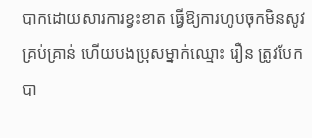បាកដោយសារការខ្វះខាត ធ្វើឱ្យការហូបចុកមិនសូវគ្រប់គ្រាន់ ហើយបងប្រុសម្នាក់ឈ្មោះ រឿន ត្រូវបែកបា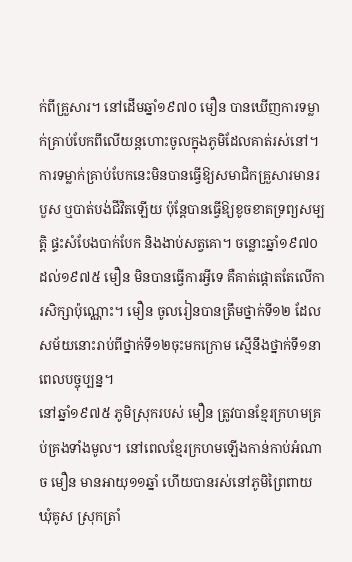ក់ពីគ្រួសារ។ នៅដើមឆ្នាំ១៩៧០ មឿន បានឃើញការទម្លាក់គ្រាប់បែកពីលើយន្តហោះចូលក្នុងភូមិដែលគាត់រស់នៅ។ ការទម្លាក់គ្រាប់បែកនេះមិនបានធ្វើឱ្យសមាជិកគ្រួសារមានរបួស ឬបាត់បង់ជីវិតឡើយ ប៉ុន្តែបានធ្វើឱ្យខូចខាតទ្រព្យសម្បត្តិ ផ្ទះសំបែងបាក់បែក និងងាប់សត្វគោ។ ចន្លោះឆ្នាំ១៩៧០ដល់១៩៧៥ មឿន មិនបានធ្វើការអ្វីទេ គឺគាត់ផ្ដោតតែលើការសិក្សាប៉ុណ្ណោះ។ មឿន ចូលរៀនបានត្រឹមថ្នាក់ទី១២ ដែលសម័យនោះរាប់ពីថ្នាក់ទី១២ចុះមកក្រោម ស្មើនឹងថ្នាក់ទី១នាពេលបច្ចុប្បន្ន។
នៅឆ្នាំ១៩៧៥ ភូមិស្រុករបស់ មឿន ត្រូវបានខ្មែរក្រហមគ្រប់គ្រងទាំងមូល។ នៅពេលខ្មែរក្រហមឡើងកាន់កាប់អំណាច មឿន មានអាយុ១១ឆ្នាំ ហើយបានរស់នៅភូមិព្រៃពាយ ឃុំគូស ស្រុកត្រាំ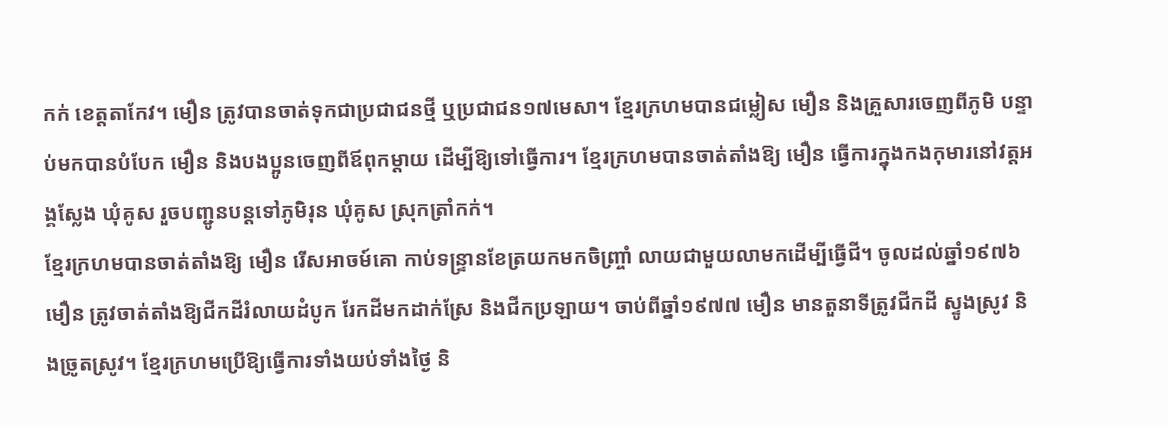កក់ ខេត្តតាកែវ។ មឿន ត្រូវបានចាត់ទុកជាប្រជាជនថ្មី ឬប្រជាជន១៧មេសា។ ខ្មែរក្រហមបានជម្លៀស មឿន និងគ្រួសារចេញពីភូមិ បន្ទាប់មកបានបំបែក មឿន និងបងប្អូនចេញពីឪពុកម្តាយ ដើម្បីឱ្យទៅធ្វើការ។ ខ្មែរក្រហមបានចាត់តាំងឱ្យ មឿន ធ្វើការក្នុងកងកុមារនៅវត្តអង្គស្លែង ឃុំគូស រួចបញ្ជូនបន្តទៅភូមិរុន ឃុំគូស ស្រុកត្រាំកក់។
ខ្មែរក្រហមបានចាត់តាំងឱ្យ មឿន រើសអាចម៍គោ កាប់ទន្ទ្រានខែត្រយកមកចិញ្ច្រាំ លាយជាមួយលាមកដើម្បីធ្វើជី។ ចូលដល់ឆ្នាំ១៩៧៦ មឿន ត្រូវចាត់តាំងឱ្យជីកដីរំលាយដំបូក រែកដីមកដាក់ស្រែ និងជីកប្រឡាយ។ ចាប់ពីឆ្នាំ១៩៧៧ មឿន មានតួនាទីត្រូវជីកដី ស្ទូងស្រូវ និងច្រូតស្រូវ។ ខ្មែរក្រហមប្រើឱ្យធ្វើការទាំងយប់ទាំងថ្ងៃ និ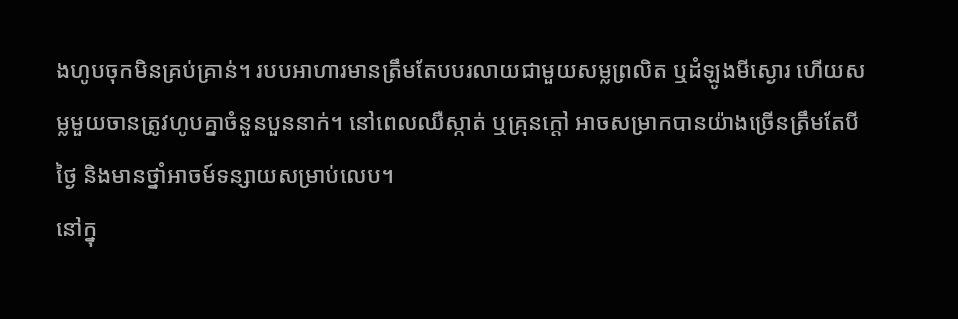ងហូបចុកមិនគ្រប់គ្រាន់។ របបអាហារមានត្រឹមតែបបរលាយជាមួយសម្លព្រលិត ឬដំឡូងមីស្ងោរ ហើយសម្លមួយចានត្រូវហូបគ្នាចំនួនបួននាក់។ នៅពេលឈឺស្កាត់ ឬគ្រុនក្តៅ អាចសម្រាកបានយ៉ាងច្រើនត្រឹមតែបីថ្ងៃ និងមានថ្នាំអាចម៍ទន្សាយសម្រាប់លេប។
នៅក្នុ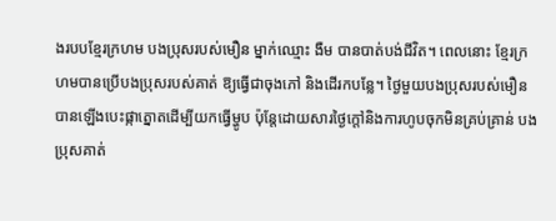ងរបបខ្មែរក្រហម បងប្រុសរបស់មឿន ម្នាក់ឈ្មោះ ងឺម បានបាត់បង់ជីវិត។ ពេលនោះ ខ្មែរក្រហមបានប្រើបងប្រុសរបស់គាត់ ឱ្យធ្វើជាចុងភៅ និងដើរកបន្លែ។ ថ្ងៃមួយបងប្រុសរបស់មឿន បានឡើងបេះផ្កាត្នោតដើម្បីយកធ្វើម្ហូប ប៉ុន្តែដោយសារថ្ងៃក្តៅនិងការហូបចុកមិនគ្រប់គ្រាន់ បងប្រុសគាត់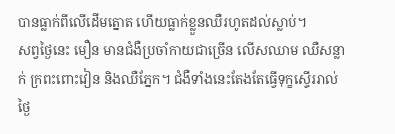បានធ្លាក់ពីលើដើមត្នោត ហើយធ្លាក់ខ្លួនឈឺរហូតដល់ស្លាប់។
សព្វថ្ងៃនេះ មឿន មានជំងឺប្រចាំកាយជាច្រើន លើសឈាម ឈឺសន្លាក់ ក្រពះពោះវៀន និងឈឺភ្នែក។ ជំងឺទាំងនេះតែងតែធ្វើទុក្ខស្ទើររាល់ថ្ងៃ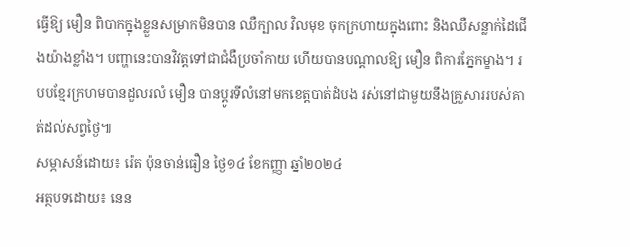ធ្វើឱ្យ មឿន ពិបាកក្នុងខ្លួនសម្រាកមិនបាន ឈឺក្បាល វិលមុខ ចុកក្រហាយក្នុងពោះ និងឈឺសន្លាក់ដៃជើងយ៉ាងខ្លាំង។ បញ្ហានេះបានវិវត្តទៅជាជំងឺប្រចាំកាយ ហើយបានបណ្តាលឱ្យ មឿន ពិការភ្នែកម្ខាង។ របបខ្មែរក្រហមបានដួលរលំ មឿន បានប្ដូរទីលំនៅមកខេត្តបាត់ដំបង រស់នៅជាមួយនឹងគ្រួសាររបស់គាត់ដល់សព្វថ្ងៃ៕
សម្ភាសន៍ដោយ៖ រ៉េត ប៉ុនចាន់ធឿន ថ្ងៃ១៤ ខែកញ្ញា ឆ្នាំ២០២៤
អត្ថបទដោយ៖ នេន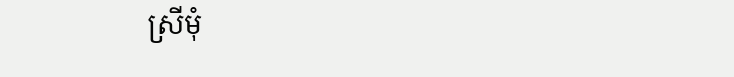ស្រីមុំ